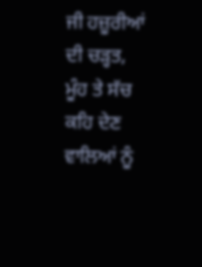ਜੀ ਹਜ਼ੂਰੀਆਂ ਦੀ ਚੜ੍ਹਤ, ਮੂੰਹ ਤੇ ਸੱਚ ਕਹਿ ਦੇਣ ਵਾਲਿਆਂ ਨੂੰ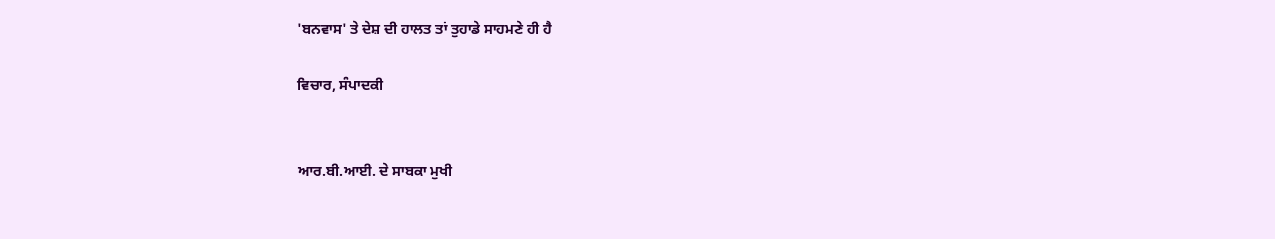'ਬਨਵਾਸ' ਤੇ ਦੇਸ਼ ਦੀ ਹਾਲਤ ਤਾਂ ਤੁਹਾਡੇ ਸਾਹਮਣੇ ਹੀ ਹੈ

ਵਿਚਾਰ, ਸੰਪਾਦਕੀ


ਆਰ.ਬੀ.ਆਈ. ਦੇ ਸਾਬਕਾ ਮੁਖੀ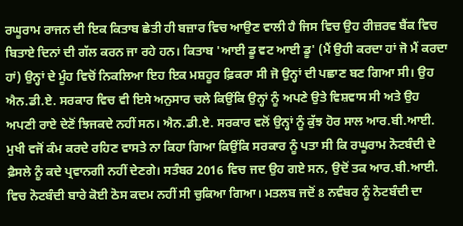ਰਘੂਰਾਮ ਰਾਜਨ ਦੀ ਇਕ ਕਿਤਾਬ ਛੇਤੀ ਹੀ ਬਜ਼ਾਰ ਵਿਚ ਆਉਣ ਵਾਲੀ ਹੈ ਜਿਸ ਵਿਚ ਉਹ ਰੀਜ਼ਰਵ ਬੈਂਕ ਵਿਚ ਬਿਤਾਏ ਦਿਨਾਂ ਦੀ ਗੱਲ ਕਰਨ ਜਾ ਰਹੇ ਹਨ। ਕਿਤਾਬ 'ਆਈ ਡੂ ਵਟ ਆਈ ਡੂ' (ਮੈਂ ਉਹੀ ਕਰਦਾ ਹਾਂ ਜੋ ਮੈਂ ਕਰਦਾ ਹਾਂ) ਉਨ੍ਹਾਂ ਦੇ ਮੂੰਹ ਵਿਚੋਂ ਨਿਕਲਿਆ ਇਹ ਇਕ ਮਸ਼ਹੂਰ ਫ਼ਿਕਰਾ ਸੀ ਜੋ ਉਨ੍ਹਾਂ ਦੀ ਪਛਾਣ ਬਣ ਗਿਆ ਸੀ। ਉਹ ਐਨ.ਡੀ.ਏ. ਸਰਕਾਰ ਵਿਚ ਵੀ ਇਸੇ ਅਨੁਸਾਰ ਚਲੇ ਕਿਉਂਕਿ ਉਨ੍ਹਾਂ ਨੂੰ ਅਪਣੇ ਉਤੇ ਵਿਸ਼ਵਾਸ ਸੀ ਅਤੇ ਉਹ ਅਪਣੀ ਰਾਏ ਦੇਣੋਂ ਝਿਜਕਦੇ ਨਹੀਂ ਸਨ। ਐਨ.ਡੀ.ਏ. ਸਰਕਾਰ ਵਲੋਂ ਉਨ੍ਹਾਂ ਨੂੰ ਕੁੱਝ ਹੋਰ ਸਾਲ ਆਰ.ਬੀ.ਆਈ. ਮੁਖੀ ਵਜੋਂ ਕੰਮ ਕਰਦੇ ਰਹਿਣ ਵਾਸਤੇ ਨਾ ਕਿਹਾ ਗਿਆ ਕਿਉਂਕਿ ਸਰਕਾਰ ਨੂੰ ਪਤਾ ਸੀ ਕਿ ਰਘੂਰਾਮ ਨੋਟਬੰਦੀ ਦੇ ਫ਼ੈਸਲੇ ਨੂੰ ਕਦੇ ਪ੍ਰਵਾਨਗੀ ਨਹੀਂ ਦੇਣਗੇ। ਸਤੰਬਰ 2016 ਵਿਚ ਜਦ ਉਹ ਗਏ ਸਨ, ਉਦੋਂ ਤਕ ਆਰ.ਬੀ.ਆਈ. ਵਿਚ ਨੋਟਬੰਦੀ ਬਾਰੇ ਕੋਈ ਠੋਸ ਕਦਮ ਨਹੀਂ ਸੀ ਚੁਕਿਆ ਗਿਆ। ਮਤਲਬ ਜਦੋਂ 8 ਨਵੰਬਰ ਨੂੰ ਨੋਟਬੰਦੀ ਦਾ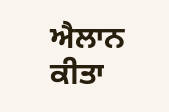ਐਲਾਨ ਕੀਤਾ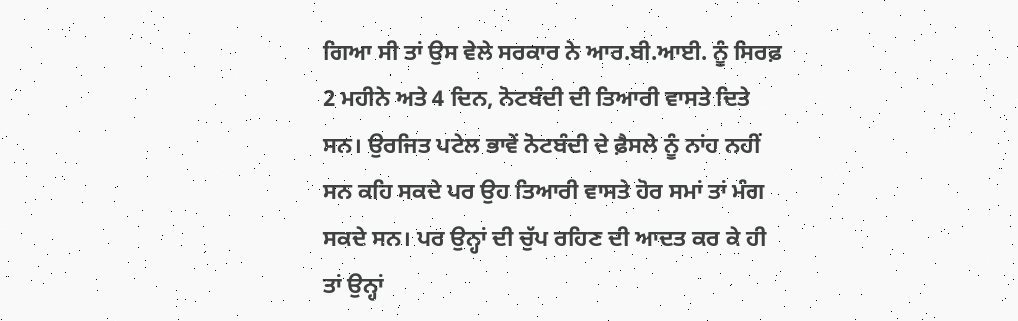ਗਿਆ ਸੀ ਤਾਂ ਉਸ ਵੇਲੇ ਸਰਕਾਰ ਨੇ ਆਰ.ਬੀ.ਆਈ. ਨੂੰ ਸਿਰਫ਼ 2 ਮਹੀਨੇ ਅਤੇ 4 ਦਿਨ, ਨੋਟਬੰਦੀ ਦੀ ਤਿਆਰੀ ਵਾਸਤੇ ਦਿਤੇ ਸਨ। ਉਰਜਿਤ ਪਟੇਲ ਭਾਵੇਂ ਨੋਟਬੰਦੀ ਦੇ ਫ਼ੈਸਲੇ ਨੂੰ ਨਾਂਹ ਨਹੀਂ ਸਨ ਕਹਿ ਸਕਦੇ ਪਰ ਉਹ ਤਿਆਰੀ ਵਾਸਤੇ ਹੋਰ ਸਮਾਂ ਤਾਂ ਮੰਗ ਸਕਦੇ ਸਨ। ਪਰ ਉਨ੍ਹਾਂ ਦੀ ਚੁੱਪ ਰਹਿਣ ਦੀ ਆਦਤ ਕਰ ਕੇ ਹੀ ਤਾਂ ਉਨ੍ਹਾਂ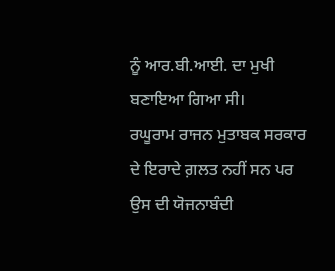ਨੂੰ ਆਰ.ਬੀ.ਆਈ. ਦਾ ਮੁਖੀ ਬਣਾਇਆ ਗਿਆ ਸੀ।
ਰਘੂਰਾਮ ਰਾਜਨ ਮੁਤਾਬਕ ਸਰਕਾਰ ਦੇ ਇਰਾਦੇ ਗ਼ਲਤ ਨਹੀਂ ਸਨ ਪਰ ਉਸ ਦੀ ਯੋਜਨਾਬੰਦੀ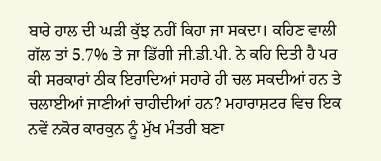ਬਾਰੇ ਹਾਲ ਦੀ ਘੜੀ ਕੁੱਝ ਨਹੀਂ ਕਿਹਾ ਜਾ ਸਕਦਾ। ਕਹਿਣ ਵਾਲੀ ਗੱਲ ਤਾਂ 5.7% ਤੇ ਜਾ ਡਿੱਗੀ ਜੀ.ਡੀ.ਪੀ. ਨੇ ਕਹਿ ਦਿਤੀ ਹੈ ਪਰ ਕੀ ਸਰਕਾਰਾਂ ਠੀਕ ਇਰਾਦਿਆਂ ਸਹਾਰੇ ਹੀ ਚਲ ਸਕਦੀਆਂ ਹਨ ਤੇ ਚਲਾਈਆਂ ਜਾਣੀਆਂ ਚਾਹੀਦੀਆਂ ਹਨ? ਮਹਾਰਾਸ਼ਟਰ ਵਿਚ ਇਕ ਨਵੇਂ ਨਕੋਰ ਕਾਰਕੁਨ ਨੂੰ ਮੁੱਖ ਮੰਤਰੀ ਬਣਾ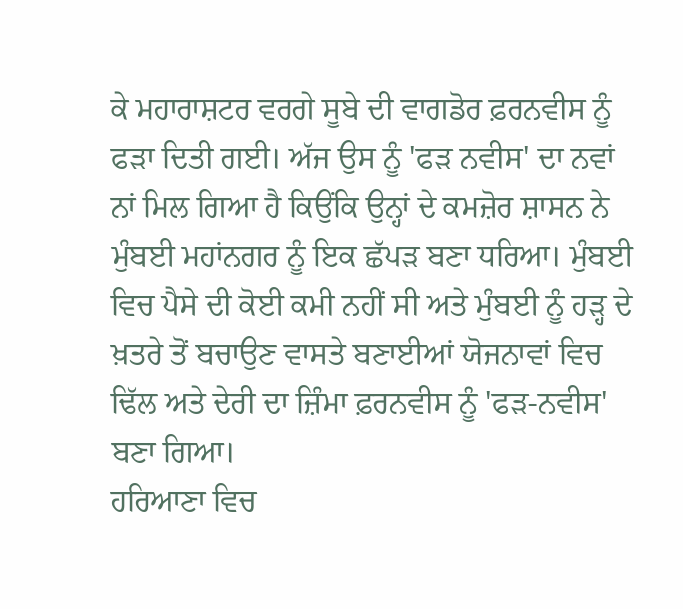ਕੇ ਮਹਾਰਾਸ਼ਟਰ ਵਰਗੇ ਸੂਬੇ ਦੀ ਵਾਗਡੋਰ ਫ਼ਰਨਵੀਸ ਨੂੰ ਫੜਾ ਦਿਤੀ ਗਈ। ਅੱਜ ਉਸ ਨੂੰ 'ਫੜ ਨਵੀਸ' ਦਾ ਨਵਾਂ ਨਾਂ ਮਿਲ ਗਿਆ ਹੈ ਕਿਉਂਕਿ ਉਨ੍ਹਾਂ ਦੇ ਕਮਜ਼ੋਰ ਸ਼ਾਸਨ ਨੇ ਮੁੰਬਈ ਮਹਾਂਨਗਰ ਨੂੰ ਇਕ ਛੱਪੜ ਬਣਾ ਧਰਿਆ। ਮੁੰਬਈ ਵਿਚ ਪੈਸੇ ਦੀ ਕੋਈ ਕਮੀ ਨਹੀਂ ਸੀ ਅਤੇ ਮੁੰਬਈ ਨੂੰ ਹੜ੍ਹ ਦੇ ਖ਼ਤਰੇ ਤੋਂ ਬਚਾਉਣ ਵਾਸਤੇ ਬਣਾਈਆਂ ਯੋਜਨਾਵਾਂ ਵਿਚ ਢਿੱਲ ਅਤੇ ਦੇਰੀ ਦਾ ਜ਼ਿੰਮਾ ਫ਼ਰਨਵੀਸ ਨੂੰ 'ਫੜ-ਨਵੀਸ' ਬਣਾ ਗਿਆ।
ਹਰਿਆਣਾ ਵਿਚ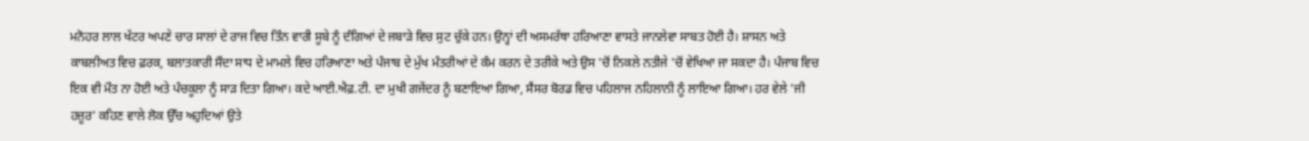ਮਨੋਹਰ ਲਾਲ ਖੱਟਰ ਅਪਣੇ ਚਾਰ ਸਾਲਾਂ ਦੇ ਰਾਜ ਵਿਚ ਤਿੰਨ ਵਾਰੀ ਸੂਬੇ ਨੂੰ ਦੰਗਿਆਂ ਦੇ ਜਬਾੜੇ ਵਿਚ ਸੁਟ ਚੁੱਕੇ ਹਨ। ਉਨ੍ਹਾਂ ਦੀ ਅਸਮਰੱਥਾ ਹਰਿਆਣਾ ਵਾਸਤੇ ਜਾਨਲੇਵਾ ਸਾਬਤ ਹੋਈ ਹੈ। ਸ਼ਾਸਨ ਅਤੇ ਕਾਬਲੀਅਤ ਵਿਚ ਫ਼ਰਕ, ਬਲਾਤਕਾਰੀ ਸੌਦਾ ਸਾਧ ਦੇ ਮਾਮਲੇ ਵਿਚ ਹਰਿਆਣਾ ਅਤੇ ਪੰਜਾਬ ਦੇ ਮੁੱਖ ਮੰਤਰੀਆਂ ਦੇ ਕੰਮ ਕਰਨ ਦੇ ਤਰੀਕੇ ਅਤੇ ਉਸ 'ਚੋਂ ਨਿਕਲੇ ਨਤੀਜੇ 'ਚੋਂ ਵੇਖਿਆ ਜਾ ਸਕਦਾ ਹੈ। ਪੰਜਾਬ ਵਿਚ ਇਕ ਵੀ ਮੌਤ ਨਾ ਹੋਈ ਅਤੇ ਪੰਚਕੂਲਾ ਨੂੰ ਸਾੜ ਦਿਤਾ ਗਿਆ। ਕਦੇ ਆਈ.ਐਫ਼.ਟੀ. ਦਾ ਮੁਖੀ ਗਜੇਂਦਰ ਨੂੰ ਬਣਾਇਆ ਗਿਆ, ਸੈਂਸਰ ਬੋਰਡ ਵਿਚ ਪਹਿਲਾਜ ਨਹਿਲਾਨੀ ਨੂੰ ਲਾਇਆ ਗਿਆ। ਹਰ ਵੇਲੇ 'ਜੀ ਹਜ਼ੂਰ' ਕਹਿਣ ਵਾਲੇ ਲੋਕ ਉੱਚ ਅਹੁਦਿਆਂ ਉਤੇ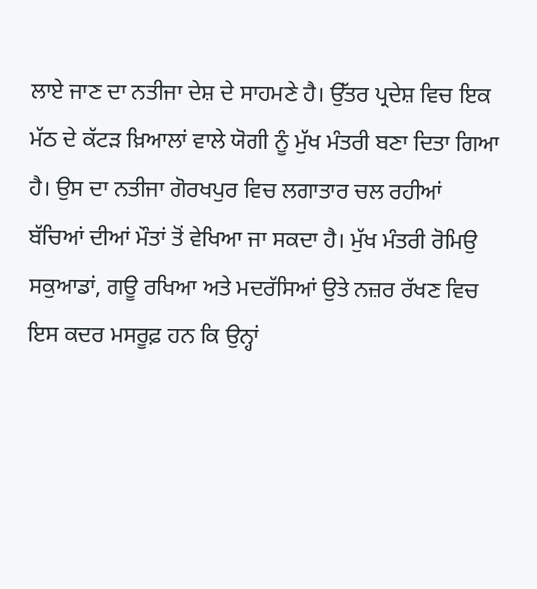ਲਾਏ ਜਾਣ ਦਾ ਨਤੀਜਾ ਦੇਸ਼ ਦੇ ਸਾਹਮਣੇ ਹੈ। ਉੱਤਰ ਪ੍ਰਦੇਸ਼ ਵਿਚ ਇਕ ਮੱਠ ਦੇ ਕੱਟੜ ਖ਼ਿਆਲਾਂ ਵਾਲੇ ਯੋਗੀ ਨੂੰ ਮੁੱਖ ਮੰਤਰੀ ਬਣਾ ਦਿਤਾ ਗਿਆ ਹੈ। ਉਸ ਦਾ ਨਤੀਜਾ ਗੋਰਖਪੁਰ ਵਿਚ ਲਗਾਤਾਰ ਚਲ ਰਹੀਆਂ ਬੱਚਿਆਂ ਦੀਆਂ ਮੌਤਾਂ ਤੋਂ ਵੇਖਿਆ ਜਾ ਸਕਦਾ ਹੈ। ਮੁੱਖ ਮੰਤਰੀ ਰੋਮਿਉ ਸਕੁਆਡਾਂ, ਗਊ ਰਖਿਆ ਅਤੇ ਮਦਰੱਸਿਆਂ ਉਤੇ ਨਜ਼ਰ ਰੱਖਣ ਵਿਚ ਇਸ ਕਦਰ ਮਸਰੂਫ਼ ਹਨ ਕਿ ਉਨ੍ਹਾਂ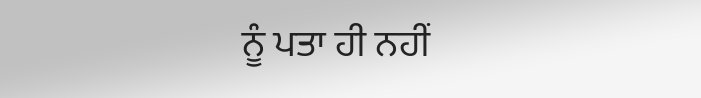ਨੂੰ ਪਤਾ ਹੀ ਨਹੀਂ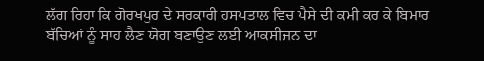ਲੱਗ ਰਿਹਾ ਕਿ ਗੋਰਖਪੁਰ ਦੇ ਸਰਕਾਰੀ ਹਸਪਤਾਲ ਵਿਚ ਪੈਸੇ ਦੀ ਕਮੀ ਕਰ ਕੇ ਬਿਮਾਰ ਬੱਚਿਆਂ ਨੂੰ ਸਾਹ ਲੈਣ ਯੋਗ ਬਣਾਉਣ ਲਈ ਆਕਸੀਜਨ ਦਾ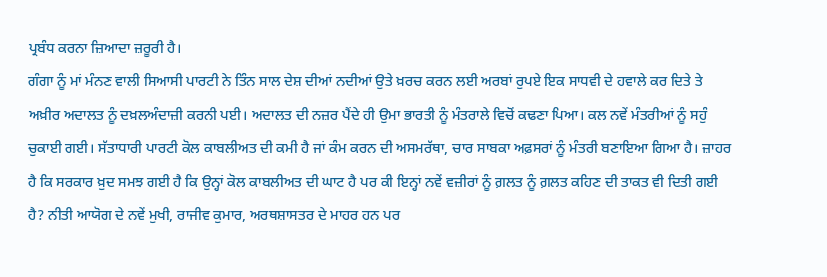ਪ੍ਰਬੰਧ ਕਰਨਾ ਜ਼ਿਆਦਾ ਜ਼ਰੂਰੀ ਹੈ।
ਗੰਗਾ ਨੂੰ ਮਾਂ ਮੰਨਣ ਵਾਲੀ ਸਿਆਸੀ ਪਾਰਟੀ ਨੇ ਤਿੰਨ ਸਾਲ ਦੇਸ਼ ਦੀਆਂ ਨਦੀਆਂ ਉਤੇ ਖ਼ਰਚ ਕਰਨ ਲਈ ਅਰਬਾਂ ਰੁਪਏ ਇਕ ਸਾਧਵੀ ਦੇ ਹਵਾਲੇ ਕਰ ਦਿਤੇ ਤੇ ਅਖ਼ੀਰ ਅਦਾਲਤ ਨੂੰ ਦਖ਼ਲਅੰਦਾਜ਼ੀ ਕਰਨੀ ਪਈ। ਅਦਾਲਤ ਦੀ ਨਜ਼ਰ ਪੈਂਦੇ ਹੀ ਉਮਾ ਭਾਰਤੀ ਨੂੰ ਮੰਤਰਾਲੇ ਵਿਚੋਂ ਕਢਣਾ ਪਿਆ। ਕਲ ਨਵੇਂ ਮੰਤਰੀਆਂ ਨੂੰ ਸਹੁੰ ਚੁਕਾਈ ਗਈ। ਸੱਤਾਧਾਰੀ ਪਾਰਟੀ ਕੋਲ ਕਾਬਲੀਅਤ ਦੀ ਕਮੀ ਹੈ ਜਾਂ ਕੰਮ ਕਰਨ ਦੀ ਅਸਮਰੱਥਾ, ਚਾਰ ਸਾਬਕਾ ਅਫ਼ਸਰਾਂ ਨੂੰ ਮੰਤਰੀ ਬਣਾਇਆ ਗਿਆ ਹੈ। ਜ਼ਾਹਰ ਹੈ ਕਿ ਸਰਕਾਰ ਖ਼ੁਦ ਸਮਝ ਗਈ ਹੈ ਕਿ ਉਨ੍ਹਾਂ ਕੋਲ ਕਾਬਲੀਅਤ ਦੀ ਘਾਟ ਹੈ ਪਰ ਕੀ ਇਨ੍ਹਾਂ ਨਵੇਂ ਵਜ਼ੀਰਾਂ ਨੂੰ ਗ਼ਲਤ ਨੂੰ ਗ਼ਲਤ ਕਹਿਣ ਦੀ ਤਾਕਤ ਵੀ ਦਿਤੀ ਗਈ ਹੈ? ਨੀਤੀ ਆਯੋਗ ਦੇ ਨਵੇਂ ਮੁਖੀ, ਰਾਜੀਵ ਕੁਮਾਰ, ਅਰਥਸ਼ਾਸਤਰ ਦੇ ਮਾਹਰ ਹਨ ਪਰ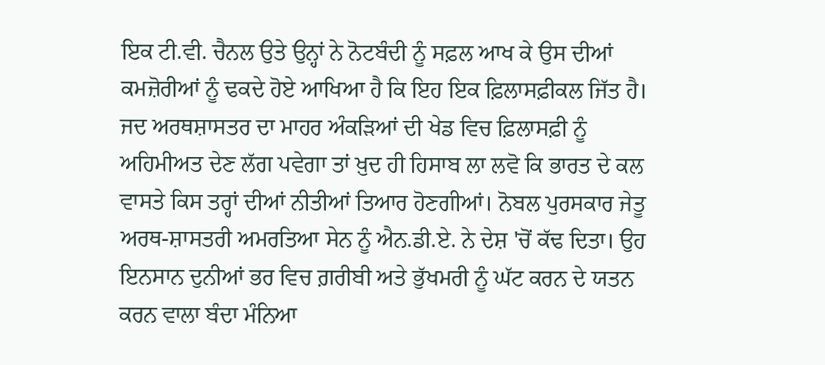ਇਕ ਟੀ.ਵੀ. ਚੈਨਲ ਉਤੇ ਉਨ੍ਹਾਂ ਨੇ ਨੋਟਬੰਦੀ ਨੂੰ ਸਫ਼ਲ ਆਖ ਕੇ ਉਸ ਦੀਆਂ ਕਮਜ਼ੋਰੀਆਂ ਨੂੰ ਢਕਦੇ ਹੋਏ ਆਖਿਆ ਹੈ ਕਿ ਇਹ ਇਕ ਫ਼ਿਲਾਸਫ਼ੀਕਲ ਜਿੱਤ ਹੈ। ਜਦ ਅਰਥਸ਼ਾਸਤਰ ਦਾ ਮਾਹਰ ਅੰਕੜਿਆਂ ਦੀ ਖੇਡ ਵਿਚ ਫ਼ਿਲਾਸਫ਼ੀ ਨੂੰ ਅਹਿਮੀਅਤ ਦੇਣ ਲੱਗ ਪਵੇਗਾ ਤਾਂ ਖ਼ੁਦ ਹੀ ਹਿਸਾਬ ਲਾ ਲਵੋ ਕਿ ਭਾਰਤ ਦੇ ਕਲ ਵਾਸਤੇ ਕਿਸ ਤਰ੍ਹਾਂ ਦੀਆਂ ਨੀਤੀਆਂ ਤਿਆਰ ਹੋਣਗੀਆਂ। ਨੋਬਲ ਪੁਰਸਕਾਰ ਜੇਤੂ ਅਰਥ-ਸ਼ਾਸਤਰੀ ਅਮਰਤਿਆ ਸੇਨ ਨੂੰ ਐਨ.ਡੀ.ਏ. ਨੇ ਦੇਸ਼ 'ਚੋਂ ਕੱਢ ਦਿਤਾ। ਉਹ ਇਨਸਾਨ ਦੁਨੀਆਂ ਭਰ ਵਿਚ ਗ਼ਰੀਬੀ ਅਤੇ ਭੁੱਖਮਰੀ ਨੂੰ ਘੱਟ ਕਰਨ ਦੇ ਯਤਨ ਕਰਨ ਵਾਲਾ ਬੰਦਾ ਮੰਨਿਆ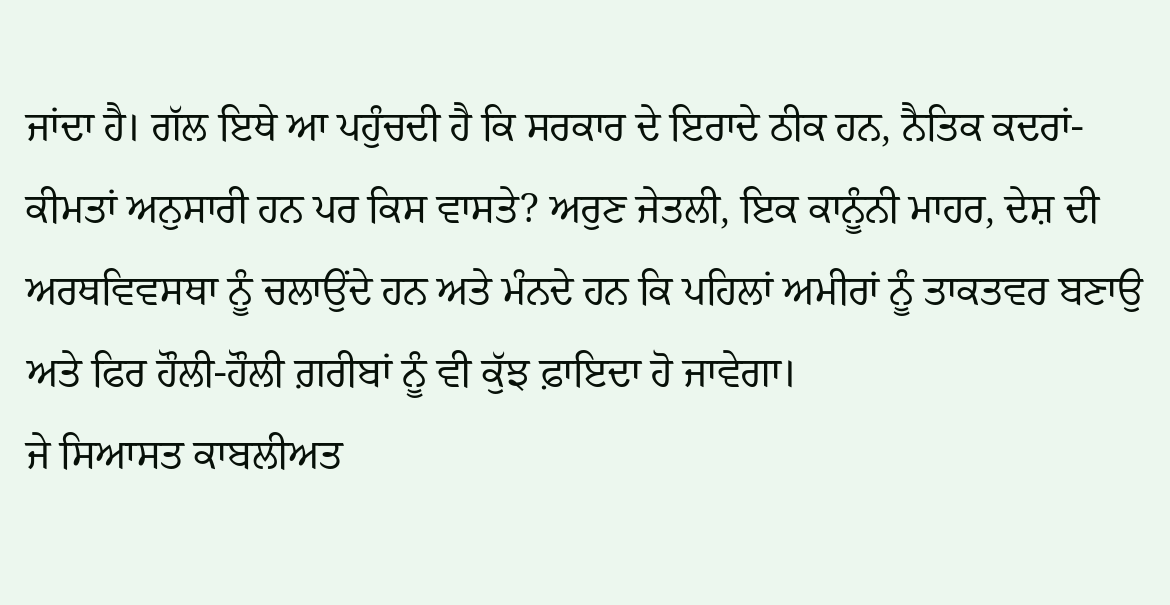ਜਾਂਦਾ ਹੈ। ਗੱਲ ਇਥੇ ਆ ਪਹੁੰਚਦੀ ਹੈ ਕਿ ਸਰਕਾਰ ਦੇ ਇਰਾਦੇ ਠੀਕ ਹਨ, ਨੈਤਿਕ ਕਦਰਾਂ-ਕੀਮਤਾਂ ਅਨੁਸਾਰੀ ਹਨ ਪਰ ਕਿਸ ਵਾਸਤੇ? ਅਰੁਣ ਜੇਤਲੀ, ਇਕ ਕਾਨੂੰਨੀ ਮਾਹਰ, ਦੇਸ਼ ਦੀ ਅਰਥਵਿਵਸਥਾ ਨੂੰ ਚਲਾਉਂਦੇ ਹਨ ਅਤੇ ਮੰਨਦੇ ਹਨ ਕਿ ਪਹਿਲਾਂ ਅਮੀਰਾਂ ਨੂੰ ਤਾਕਤਵਰ ਬਣਾਉ ਅਤੇ ਫਿਰ ਹੌਲੀ-ਹੌਲੀ ਗ਼ਰੀਬਾਂ ਨੂੰ ਵੀ ਕੁੱਝ ਫ਼ਾਇਦਾ ਹੋ ਜਾਵੇਗਾ।
ਜੇ ਸਿਆਸਤ ਕਾਬਲੀਅਤ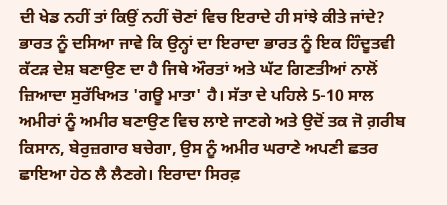ਦੀ ਖੇਡ ਨਹੀਂ ਤਾਂ ਕਿਉਂ ਨਹੀਂ ਚੋਣਾਂ ਵਿਚ ਇਰਾਦੇ ਹੀ ਸਾਂਝੇ ਕੀਤੇ ਜਾਂਦੇ? ਭਾਰਤ ਨੂੰ ਦਸਿਆ ਜਾਵੇ ਕਿ ਉਨ੍ਹਾਂ ਦਾ ਇਰਾਦਾ ਭਾਰਤ ਨੂੰ ਇਕ ਹਿੰਦੂਤਵੀ ਕੱਟੜ ਦੇਸ਼ ਬਣਾਉਣ ਦਾ ਹੈ ਜਿਥੇ ਔਰਤਾਂ ਅਤੇ ਘੱਟ ਗਿਣਤੀਆਂ ਨਾਲੋਂ ਜ਼ਿਆਦਾ ਸੁਰੱਖਿਅਤ 'ਗਊ ਮਾਤਾ' ਹੈ। ਸੱਤਾ ਦੇ ਪਹਿਲੇ 5-10 ਸਾਲ ਅਮੀਰਾਂ ਨੂੰ ਅਮੀਰ ਬਣਾਉਣ ਵਿਚ ਲਾਏ ਜਾਣਗੇ ਅਤੇ ਉਦੋਂ ਤਕ ਜੋ ਗ਼ਰੀਬ ਕਿਸਾਨ, ਬੇਰੁਜ਼ਗਾਰ ਬਚੇਗਾ, ਉਸ ਨੂੰ ਅਮੀਰ ਘਰਾਣੇ ਅਪਣੀ ਛਤਰ ਛਾਇਆ ਹੇਠ ਲੈ ਲੈਣਗੇ। ਇਰਾਦਾ ਸਿਰਫ਼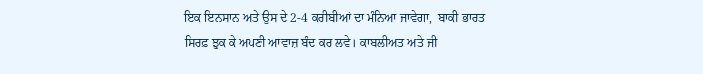ਇਕ ਇਨਸਾਨ ਅਤੇ ਉਸ ਦੇ 2-4 ਕਰੀਬੀਆਂ ਦਾ ਮੰਨਿਆ ਜਾਵੇਗਾ,  ਬਾਕੀ ਭਾਰਤ ਸਿਰਫ਼ ਝੁਕ ਕੇ ਅਪਣੀ ਆਵਾਜ਼ ਬੰਦ ਕਰ ਲਵੇ। ਕਾਬਲੀਅਤ ਅਤੇ ਜੀ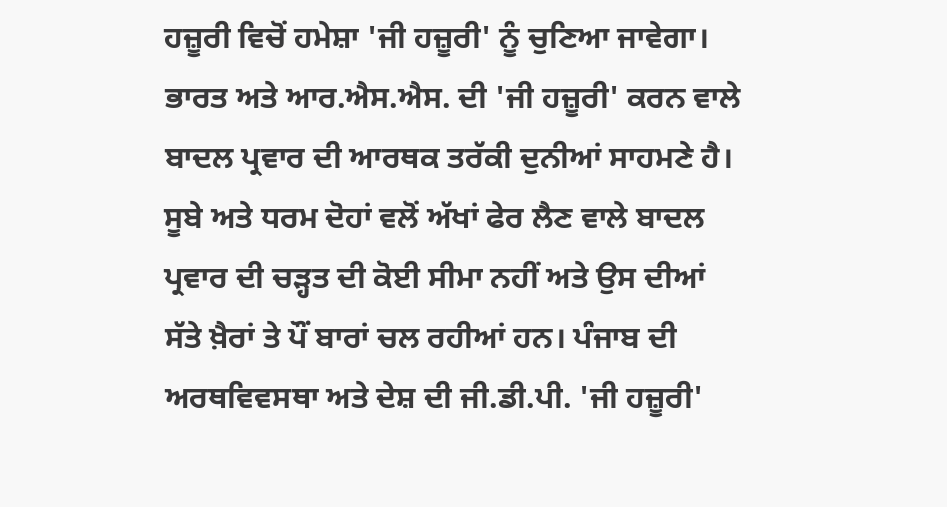ਹਜ਼ੂਰੀ ਵਿਚੋਂ ਹਮੇਸ਼ਾ 'ਜੀ ਹਜ਼ੂਰੀ' ਨੂੰ ਚੁਣਿਆ ਜਾਵੇਗਾ। ਭਾਰਤ ਅਤੇ ਆਰ.ਐਸ.ਐਸ. ਦੀ 'ਜੀ ਹਜ਼ੂਰੀ' ਕਰਨ ਵਾਲੇ ਬਾਦਲ ਪ੍ਰਵਾਰ ਦੀ ਆਰਥਕ ਤਰੱਕੀ ਦੁਨੀਆਂ ਸਾਹਮਣੇ ਹੈ। ਸੂਬੇ ਅਤੇ ਧਰਮ ਦੋਹਾਂ ਵਲੋਂ ਅੱਖਾਂ ਫੇਰ ਲੈਣ ਵਾਲੇ ਬਾਦਲ ਪ੍ਰਵਾਰ ਦੀ ਚੜ੍ਹਤ ਦੀ ਕੋਈ ਸੀਮਾ ਨਹੀਂ ਅਤੇ ਉਸ ਦੀਆਂ ਸੱਤੇ ਖ਼ੈਰਾਂ ਤੇ ਪੌਂ ਬਾਰਾਂ ਚਲ ਰਹੀਆਂ ਹਨ। ਪੰਜਾਬ ਦੀ ਅਰਥਵਿਵਸਥਾ ਅਤੇ ਦੇਸ਼ ਦੀ ਜੀ.ਡੀ.ਪੀ. 'ਜੀ ਹਜ਼ੂਰੀ'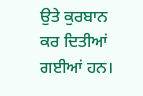ਉਤੇ ਕੁਰਬਾਨ ਕਰ ਦਿਤੀਆਂ ਗਈਆਂ ਹਨ।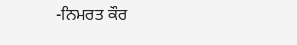-ਨਿਮਰਤ ਕੌਰ